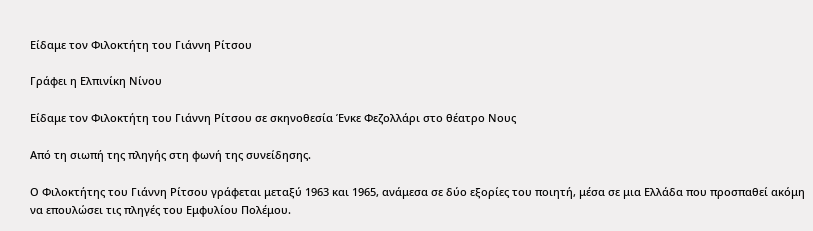Είδαμε τον Φιλοκτήτη του Γιάννη Ρίτσου

Γράφει η Ελπινίκη Νίνου

Είδαμε τον Φιλοκτήτη του Γιάννη Ρίτσου σε σκηνοθεσία Ένκε Φεζολλάρι στο θέατρο Νους

Από τη σιωπή της πληγής στη φωνή της συνείδησης.

Ο Φιλοκτήτης του Γιάννη Ρίτσου γράφεται μεταξύ 1963 και 1965, ανάμεσα σε δύο εξορίες του ποιητή, μέσα σε μια Ελλάδα που προσπαθεί ακόμη να επουλώσει τις πληγές του Εμφυλίου Πολέμου.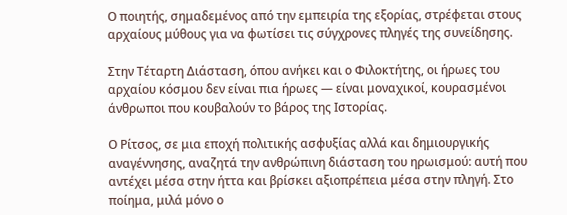Ο ποιητής, σημαδεμένος από την εμπειρία της εξορίας, στρέφεται στους αρχαίους μύθους για να φωτίσει τις σύγχρονες πληγές της συνείδησης.

Στην Τέταρτη Διάσταση, όπου ανήκει και ο Φιλοκτήτης, οι ήρωες του αρχαίου κόσμου δεν είναι πια ήρωες — είναι μοναχικοί, κουρασμένοι άνθρωποι που κουβαλούν το βάρος της Ιστορίας.

Ο Ρίτσος, σε μια εποχή πολιτικής ασφυξίας αλλά και δημιουργικής αναγέννησης, αναζητά την ανθρώπινη διάσταση του ηρωισμού: αυτή που αντέχει μέσα στην ήττα και βρίσκει αξιοπρέπεια μέσα στην πληγή. Στο ποίημα, μιλά μόνο ο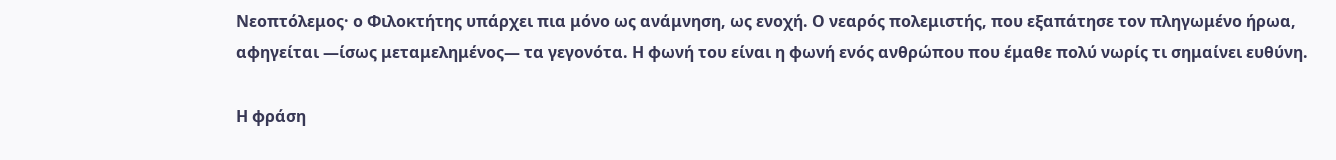Νεοπτόλεμος· ο Φιλοκτήτης υπάρχει πια μόνο ως ανάμνηση, ως ενοχή. Ο νεαρός πολεμιστής, που εξαπάτησε τον πληγωμένο ήρωα, αφηγείται —ίσως μεταμελημένος— τα γεγονότα. Η φωνή του είναι η φωνή ενός ανθρώπου που έμαθε πολύ νωρίς τι σημαίνει ευθύνη.

Η φράση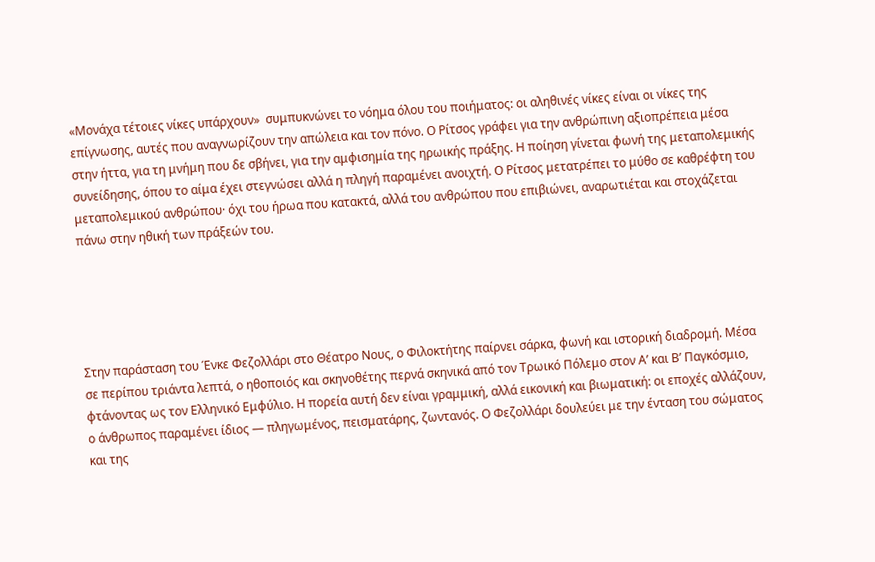«Μονάχα τέτοιες νίκες υπάρχουν»  συμπυκνώνει το νόημα όλου του ποιήματος: οι αληθινές νίκες είναι οι νίκες της επίγνωσης, αυτές που αναγνωρίζουν την απώλεια και τον πόνο. Ο Ρίτσος γράφει για την ανθρώπινη αξιοπρέπεια μέσα στην ήττα, για τη μνήμη που δε σβήνει, για την αμφισημία της ηρωικής πράξης. Η ποίηση γίνεται φωνή της μεταπολεμικής συνείδησης, όπου το αίμα έχει στεγνώσει αλλά η πληγή παραμένει ανοιχτή. Ο Ρίτσος μετατρέπει το μύθο σε καθρέφτη του μεταπολεμικού ανθρώπου· όχι του ήρωα που κατακτά, αλλά του ανθρώπου που επιβιώνει, αναρωτιέται και στοχάζεται πάνω στην ηθική των πράξεών του.





Στην παράσταση του Ένκε Φεζολλάρι στο Θέατρο Νους, ο Φιλοκτήτης παίρνει σάρκα, φωνή και ιστορική διαδρομή. Μέσα σε περίπου τριάντα λεπτά, ο ηθοποιός και σκηνοθέτης περνά σκηνικά από τον Τρωικό Πόλεμο στον Α’ και Β’ Παγκόσμιο, φτάνοντας ως τον Ελληνικό Εμφύλιο. Η πορεία αυτή δεν είναι γραμμική, αλλά εικονική και βιωματική: οι εποχές αλλάζουν, ο άνθρωπος παραμένει ίδιος — πληγωμένος, πεισματάρης, ζωντανός. Ο Φεζολλάρι δουλεύει με την ένταση του σώματος και της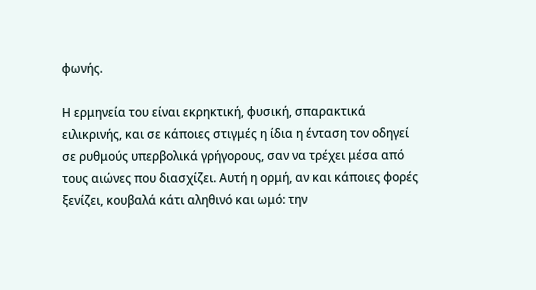φωνής.

Η ερμηνεία του είναι εκρηκτική, φυσική, σπαρακτικά ειλικρινής, και σε κάποιες στιγμές η ίδια η ένταση τον οδηγεί σε ρυθμούς υπερβολικά γρήγορους, σαν να τρέχει μέσα από τους αιώνες που διασχίζει. Αυτή η ορμή, αν και κάποιες φορές ξενίζει, κουβαλά κάτι αληθινό και ωμό: την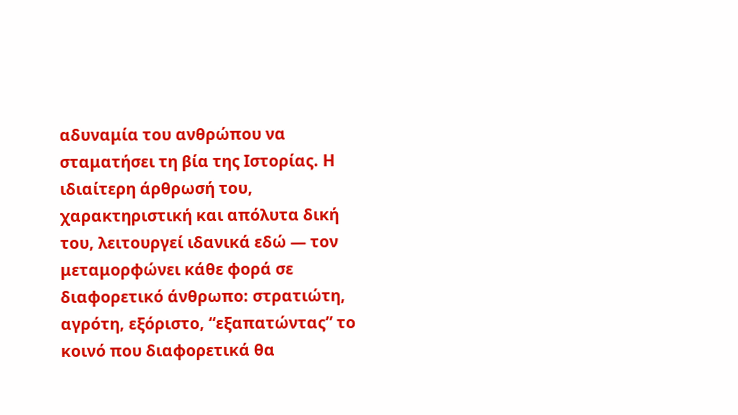αδυναμία του ανθρώπου να σταματήσει τη βία της Ιστορίας. Η ιδιαίτερη άρθρωσή του, χαρακτηριστική και απόλυτα δική του, λειτουργεί ιδανικά εδώ — τον μεταμορφώνει κάθε φορά σε διαφορετικό άνθρωπο: στρατιώτη, αγρότη, εξόριστο, “εξαπατώντας” το κοινό που διαφορετικά θα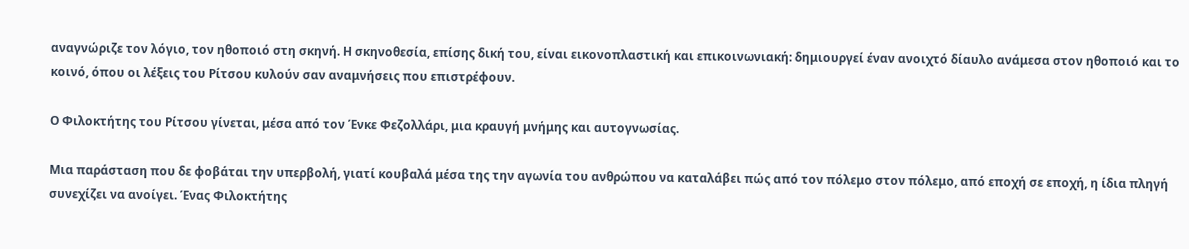αναγνώριζε τον λόγιο, τον ηθοποιό στη σκηνή. Η σκηνοθεσία, επίσης δική του, είναι εικονοπλαστική και επικοινωνιακή: δημιουργεί έναν ανοιχτό δίαυλο ανάμεσα στον ηθοποιό και το κοινό, όπου οι λέξεις του Ρίτσου κυλούν σαν αναμνήσεις που επιστρέφουν.

Ο Φιλοκτήτης του Ρίτσου γίνεται, μέσα από τον Ένκε Φεζολλάρι, μια κραυγή μνήμης και αυτογνωσίας.

Μια παράσταση που δε φοβάται την υπερβολή, γιατί κουβαλά μέσα της την αγωνία του ανθρώπου να καταλάβει πώς από τον πόλεμο στον πόλεμο, από εποχή σε εποχή, η ίδια πληγή συνεχίζει να ανοίγει. Ένας Φιλοκτήτης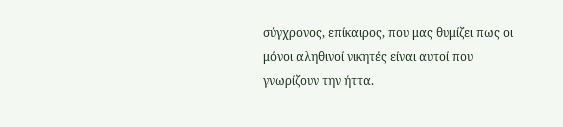σύγχρονος, επίκαιρος, που μας θυμίζει πως οι μόνοι αληθινοί νικητές είναι αυτοί που γνωρίζουν την ήττα.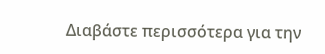Διαβάστε περισσότερα για την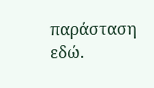παράσταση εδώ.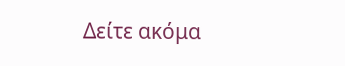Δείτε ακόμα